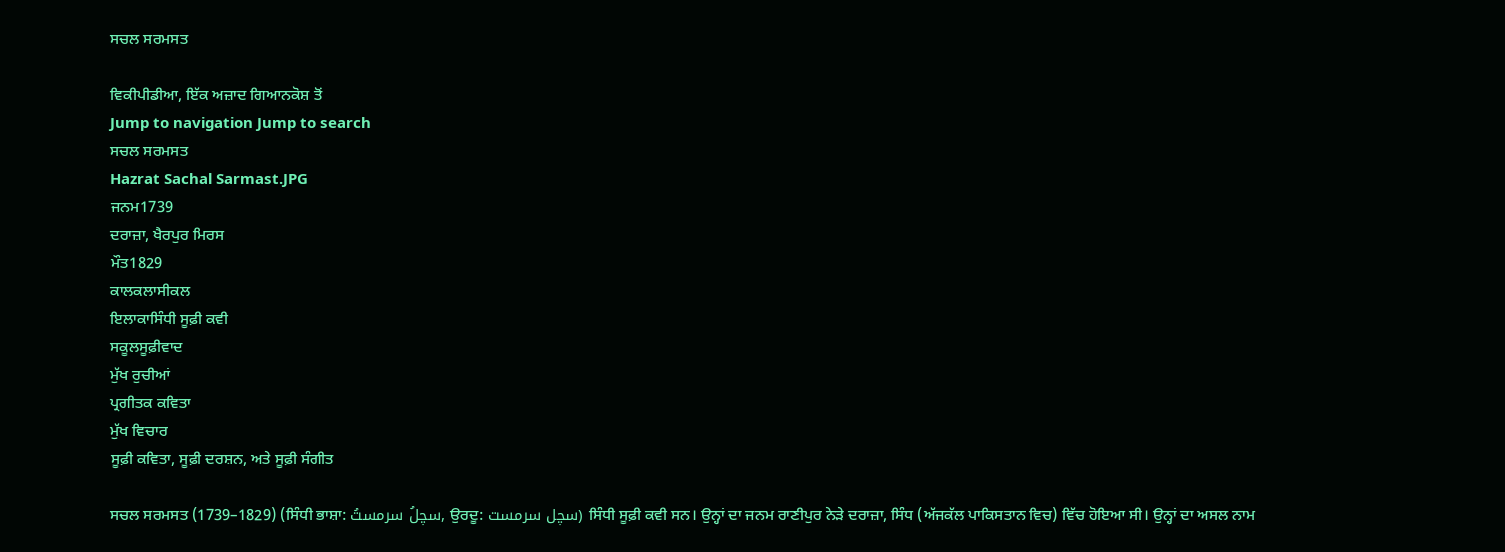ਸਚਲ ਸਰਮਸਤ

ਵਿਕੀਪੀਡੀਆ, ਇੱਕ ਅਜ਼ਾਦ ਗਿਆਨਕੋਸ਼ ਤੋਂ
Jump to navigation Jump to search
ਸਚਲ ਸਰਮਸਤ
Hazrat Sachal Sarmast.JPG
ਜਨਮ1739
ਦਰਾਜ਼ਾ, ਖੈਰਪੁਰ ਮਿਰਸ
ਮੌਤ1829
ਕਾਲਕਲਾਸੀਕਲ
ਇਲਾਕਾਸਿੰਧੀ ਸੂਫ਼ੀ ਕਵੀ
ਸਕੂਲਸੂਫ਼ੀਵਾਦ
ਮੁੱਖ ਰੁਚੀਆਂ
ਪ੍ਰਗੀਤਕ ਕਵਿਤਾ
ਮੁੱਖ ਵਿਚਾਰ
ਸੂਫ਼ੀ ਕਵਿਤਾ, ਸੂਫ਼ੀ ਦਰਸ਼ਨ, ਅਤੇ ਸੂਫ਼ੀ ਸੰਗੀਤ

ਸਚਲ ਸਰਮਸਤ (1739–1829) (ਸਿੰਧੀ ਭਾਸ਼ਾ: سچلُ سرمستُ, ਉਰਦੂ: سچل سرمست) ਸਿੰਧੀ ਸੂਫ਼ੀ ਕਵੀ ਸਨ। ਉਨ੍ਹਾਂ ਦਾ ਜਨਮ ਰਾਣੀਪੁਰ ਨੇੜੇ ਦਰਾਜ਼ਾ, ਸਿੰਧ (ਅੱਜਕੱਲ ਪਾਕਿਸਤਾਨ ਵਿਚ) ਵਿੱਚ ਹੋਇਆ ਸੀ। ਉਨ੍ਹਾਂ ਦਾ ਅਸਲ ਨਾਮ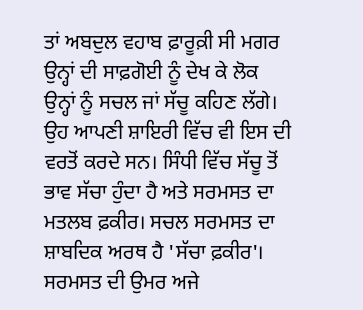ਤਾਂ ਅਬਦੁਲ ਵਹਾਬ ਫ਼ਾਰੂਕ਼ੀ ਸੀ ਮਗਰ ਉਨ੍ਹਾਂ ਦੀ ਸਾਫ਼ਗੋਈ ਨੂੰ ਦੇਖ ਕੇ ਲੋਕ ਉਨ੍ਹਾਂ ਨੂੰ ਸਚਲ ਜਾਂ ਸੱਚੂ ਕਹਿਣ ਲੱਗੇ। ਉਹ ਆਪਣੀ ਸ਼ਾਇਰੀ ਵਿੱਚ ਵੀ ਇਸ ਦੀ ਵਰਤੋਂ ਕਰਦੇ ਸਨ। ਸਿੰਧੀ ਵਿੱਚ ਸੱਚੂ ਤੋਂ ਭਾਵ ਸੱਚਾ ਹੁੰਦਾ ਹੈ ਅਤੇ ਸਰਮਸਤ ਦਾ ਮਤਲਬ ਫ਼ਕੀਰ। ਸਚਲ ਸਰਮਸਤ ਦਾ ਸ਼ਾਬਦਿਕ ਅਰਥ ਹੈ 'ਸੱਚਾ ਫ਼ਕੀਰ'। ਸਰਮਸਤ ਦੀ ਉਮਰ ਅਜੇ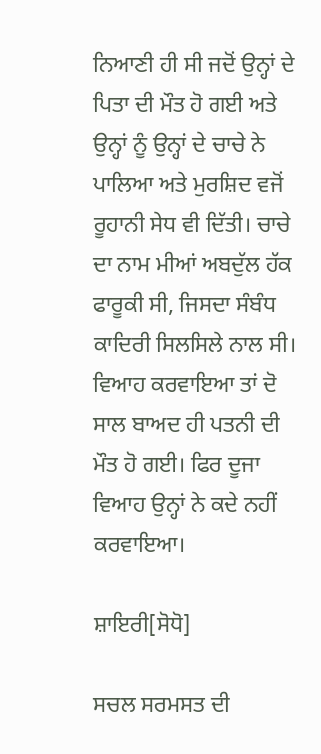ਨਿਆਣੀ ਹੀ ਸੀ ਜਦੋਂ ਉਨ੍ਹਾਂ ਦੇ ਪਿਤਾ ਦੀ ਮੌਤ ਹੋ ਗਈ ਅਤੇ ਉਨ੍ਹਾਂ ਨੂੰ ਉਨ੍ਹਾਂ ਦੇ ਚਾਚੇ ਨੇ ਪਾਲਿਆ ਅਤੇ ਮੁਰਸ਼ਿਦ ਵਜੋਂ ਰੂਹਾਨੀ ਸੇਧ ਵੀ ਦਿੱਤੀ। ਚਾਚੇ ਦਾ ਨਾਮ ਮੀਆਂ ਅਬਦੁੱਲ ਹੱਕ ਫਾਰੂਕੀ ਸੀ, ਜਿਸਦਾ ਸੰਬੰਧ ਕਾਦਿਰੀ ਸਿਲਸਿਲੇ ਨਾਲ ਸੀ। ਵਿਆਹ ਕਰਵਾਇਆ ਤਾਂ ਦੋ ਸਾਲ ਬਾਅਦ ਹੀ ਪਤਨੀ ਦੀ ਮੌਤ ਹੋ ਗਈ। ਫਿਰ ਦੂਜਾ ਵਿਆਹ ਉਨ੍ਹਾਂ ਨੇ ਕਦੇ ਨਹੀਂ ਕਰਵਾਇਆ।

ਸ਼ਾਇਰੀ[ਸੋਧੋ]

ਸਚਲ ਸਰਮਸਤ ਦੀ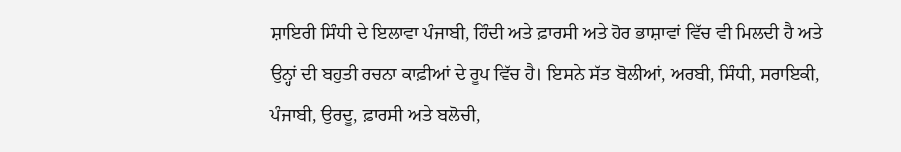ਸ਼ਾਇਰੀ ਸਿੰਧੀ ਦੇ ਇਲਾਵਾ ਪੰਜਾਬੀ, ਹਿੰਦੀ ਅਤੇ ਫ਼ਾਰਸੀ ਅਤੇ ਹੋਰ ਭਾਸ਼ਾਵਾਂ ਵਿੱਚ ਵੀ ਮਿਲਦੀ ਹੈ ਅਤੇ ਉਨ੍ਹਾਂ ਦੀ ਬਹੁਤੀ ਰਚਨਾ ਕਾਫ਼ੀਆਂ ਦੇ ਰੂਪ ਵਿੱਚ ਹੈ। ਇਸਨੇ ਸੱਤ ਬੋਲੀਆਂ, ਅਰਬੀ, ਸਿੰਧੀ, ਸਰਾਇਕੀ, ਪੰਜਾਬੀ, ਉਰਦੂ, ਫ਼ਾਰਸੀ ਅਤੇ ਬਲੋਚੀ,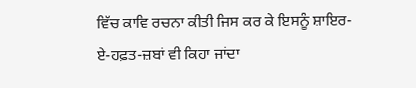ਵਿੱਚ ਕਾਵਿ ਰਚਨਾ ਕੀਤੀ ਜਿਸ ਕਰ ਕੇ ਇਸਨੂੰ ਸ਼ਾਇਰ-ਏ-ਹਫ਼ਤ-ਜ਼ਬਾਂ ਵੀ ਕਿਹਾ ਜਾਂਦਾ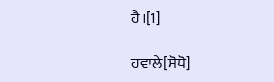ਹੈ।[1]

ਹਵਾਲੇ[ਸੋਧੋ]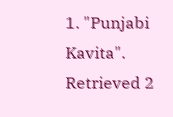1. "Punjabi Kavita". Retrieved 2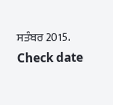ਸਤੰਬਰ 2015.  Check date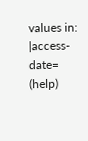values in: |access-date= (help)